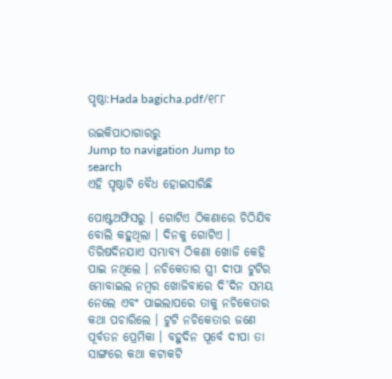ପୃଷ୍ଠା:Hada bagicha.pdf/୧୮୮

ଉଇକିପାଠାଗାର‌ରୁ
Jump to navigation Jump to search
ଏହି ପୃଷ୍ଠାଟି ବୈଧ ହୋଇସାରିଛି

ପୋଷ୍ଟଅଫିସରୁ । ଗୋଟିଏ ଠିକଣାରେ ଚିଠିଯିବ ବୋଲି କହୁଥିଲା । ଦିନକୁ ଗୋଟିଏ । ତିରିଷଦିନଯାଏ ସମ୍ଭାବ୍ୟ ଠିକଣା ଖୋଜି କେହି ପାଇ ନଥିଲେ । ନଚିକେତାର ସ୍ତ୍ରୀ ଦୀପା ଟୁଟିର ମୋବାଇଲ ନମ୍ବର ଖୋଜିବାରେ ଦି'ଦିନ ସମୟ ନେଲେ ଏବଂ ପାଇଲାପରେ ତାକୁ ନଚିକେତାର କଥା ପଚାରିଲେ । ଟୁଟି ନଚିକେତାର ଜଣେ ପୂର୍ବତନ ପ୍ରେମିକା । ବହୁଦିନ ପୂର୍ବେ ଦୀପା ତା ସାଙ୍ଗରେ କଥା କଟାକଟି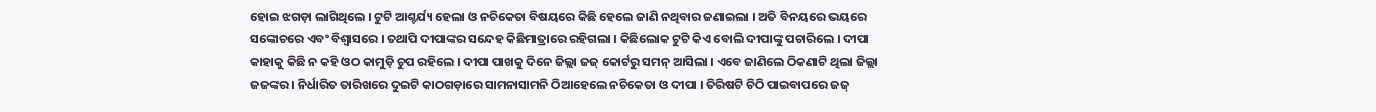ହୋଇ ଝଗଡ଼ା ଲାଗିଥିଲେ । ଟୁଟି ଆଶ୍ଚର୍ଯ୍ୟ ହେଲା ଓ ନଚିକେତା ବିଷୟରେ କିଛି ହେଲେ ଜାଣି ନଥିବାର ଜଣାଇଲା । ଅତି ବିନୟରେ ଭୟରେ ସଙ୍କୋଚରେ ଏବଂ ବିଶ୍ୱାସରେ । ତଥାପି ଦୀପାଙ୍କର ସନ୍ଦେହ କିଛିମାତ୍ରାରେ ରହିଗଲା । କିଛିଲୋକ ଟୁଟି କିଏ ବୋଲି ଦୀପାଙ୍କୁ ପଚାରିଲେ । ଦୀପା କାହାକୁ କିଛି ନ କହି ଓଠ କାମୁଡ଼ି ଚୁପ ରହିଲେ । ଦୀପା ପାଖକୁ ଦିନେ ଜିଲ୍ଲା ଜଜ୍ କୋର୍ଟରୁ ସମନ୍ ଆସିଲା । ଏବେ ଜାଣିଲେ ଠିକଣାଟି ଥିଲା ଜିଲ୍ଲା ଜଜଙ୍କର । ନିର୍ଧାରିତ ତାରିଖରେ ଦୁଇଟି କାଠଗଡ଼ାରେ ସାମନାସାମନି ଠିଆହେଲେ ନଚିକେତା ଓ ଦୀପା । ତିରିଷଟି ଚିଠି ପାଇବାପରେ ଜଜ୍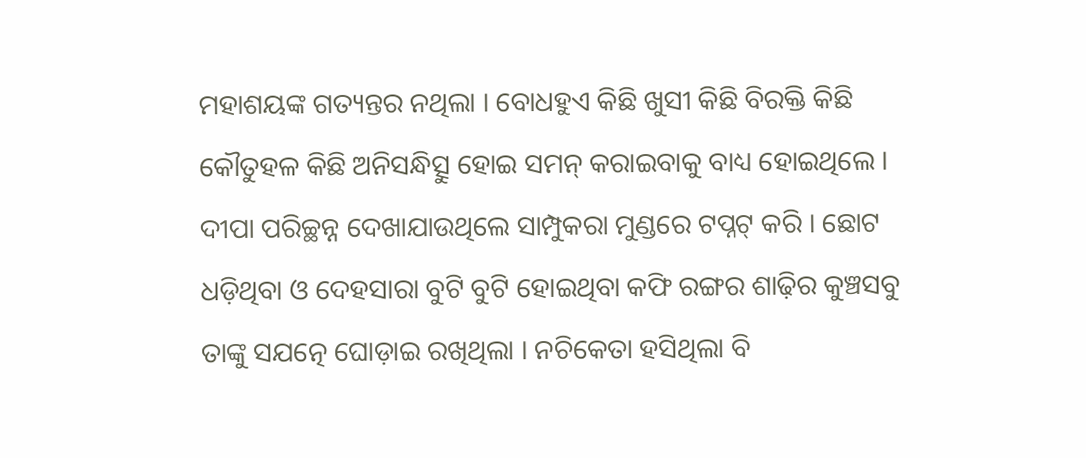ମହାଶୟଙ୍କ ଗତ୍ୟନ୍ତର ନଥିଲା । ବୋଧହୁଏ କିଛି ଖୁସୀ କିଛି ବିରକ୍ତି କିଛି କୌତୁହଳ କିଛି ଅନିସନ୍ଧିତ୍ସୁ ହୋଇ ସମନ୍ କରାଇବାକୁ ବାଧ୍ୟ ହୋଇଥିଲେ । ଦୀପା ପରିଚ୍ଛନ୍ନ ଦେଖାଯାଉଥିଲେ ସାମ୍ପୁକରା ମୁଣ୍ଡରେ ଟପ୍ନଟ୍ କରି । ଛୋଟ ଧଡ଼ିଥିବା ଓ ଦେହସାରା ବୁଟି ବୁଟି ହୋଇଥିବା କଫି ରଙ୍ଗର ଶାଢ଼ିର କୁଞ୍ଚସବୁ ତାଙ୍କୁ ସଯତ୍ନେ ଘୋଡ଼ାଇ ରଖିଥିଲା । ନଚିକେତା ହସିଥିଲା ବି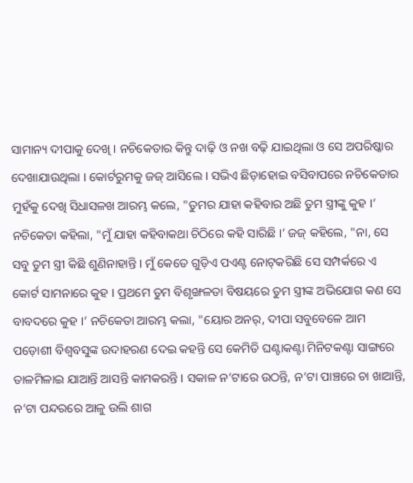ସାମାନ୍ୟ ଦୀପାକୁ ଦେଖି । ନଚିକେତାର କିନ୍ତୁ ଦାଢ଼ି ଓ ନଖ ବଢ଼ି ଯାଇଥିଲା ଓ ସେ ଅପରିଷ୍କାର ଦେଖାଯାଉଥିଲା । କୋର୍ଟରୁମକୁ ଜଜ୍ ଆସିଲେ । ସଭିଏ ଛିଡ଼ାହୋଇ ବସିବାପରେ ନଚିକେତାର ମୁହଁକୁ ଦେଖି ସିଧାସଳଖ ଆରମ୍ଭ କଲେ, "ତୁମର ଯାହା କହିବାର ଅଛି ତୁମ ସ୍ତ୍ରୀଙ୍କୁ କୁହ ।’ ନଚିକେତା କହିଲା, "ମୁଁ ଯାହା କହିବାକଥା ଚିଠିରେ କହି ସାରିଛି ।’ ଜଜ୍ କହିଲେ, "ନା, ସେ ସବୁ ତୁମ ସ୍ତ୍ରୀ କିଛି ଶୁଣିନାହାନ୍ତି । ମୁଁ କେତେ ଗୁଡ଼ିଏ ପଏଣ୍ଟ ନୋଟ୍‌‌କରିଛି ସେ ସମ୍ପର୍କରେ ଏ କୋର୍ଟ ସାମନାରେ କୁହ । ପ୍ରଥମେ ତୁମ ବିଶୃଙ୍ଖଳତା ବିଷୟରେ ତୁମ ସ୍ତ୍ରୀଙ୍କ ଅଭିଯୋଗ କଣ ସେ ବାବଦରେ କୁହ ।’ ନଚିକେତା ଆରମ୍ଭ କଲା, "ୟୋର ଅନର୍, ଦୀପା ସବୁବେଳେ ଆମ ପଡ଼ୋଶୀ ବିଶ୍ୱବସୁଙ୍କ ଉଦାହରଣ ଦେଇ କହନ୍ତି ସେ କେମିତି ଘଣ୍ଟାକଣ୍ଟା ମିନିଟକଣ୍ଟା ସାଙ୍ଗରେ ତାଳମିଳାଇ ଯାଆନ୍ତି ଆସନ୍ତି କାମକରନ୍ତି । ସକାଳ ନ’ଟାରେ ଉଠନ୍ତି, ନ’ଟା ପାଞ୍ଚରେ ଚା ଖାଆନ୍ତି, ନ’ଟା ପନ୍ଦରରେ ଆଳୁ ଉଲି ଶାଗ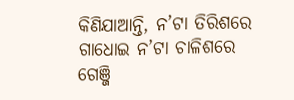କିଣିଯାଆନ୍ତି, ନ’ଟା ତିରିଶରେ ଗାଧୋଇ ନ’ଟା ଚାଳିଶରେ ଗେଞ୍ଜି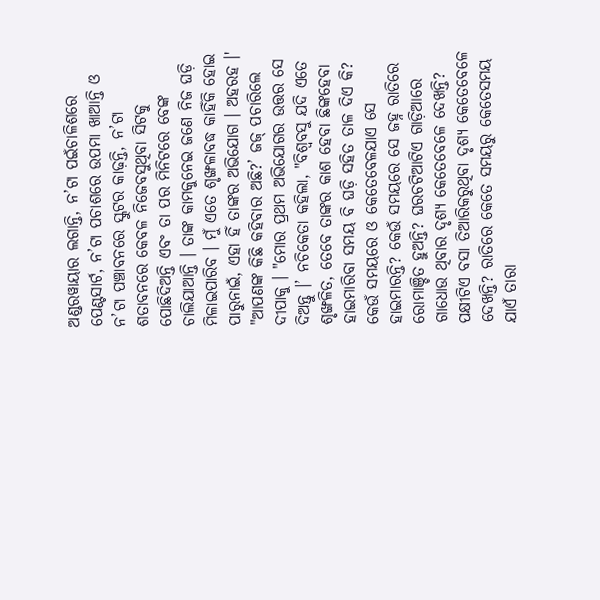ଅଣ୍ଡରୱାୟାର ଲଗାନ୍ତି, ନ’ଟା ପଇଁଚାଳିଶରେ ପେଣ୍ଟସାର୍ଟ, ନ’ଟା ପଚାଶରେ ଉପମା ଖାଆନ୍ତି ଓ ନ’ଟା ପଞ୍ଚାବନରେ ସ୍କୁଟର କାଢ଼ନ୍ତି, ନ’ଟା ଶତାବନରେ କେବଳ ନିଜେବସୁଥିବା ସିଟକୁ ପୋଛିଦିଅନ୍ତି ଏବଂ ତା ପର ମିନିଟରେ ବେଙ୍କ ଚାଲିଯାଆନ୍ତି । ତାଙ୍କ କାମକୁନେଇ ଜଣେ ନିଜ ଘଡ଼ି ମିଳାଇପାରିବ । ମୁଁ ଏତେ ଶୃଙ୍ଖଳାବଦ୍ଧ କାହିଁକି ହୋଇ ପାରୁନାଇଁ, ଏହା ହିଁ ତାଙ୍କର ଅଭିଯୋଗ । ଅହରହ ।' "ଆପଣଙ୍କ କିଛି କହିବାର ଅଛି?’ ଜଜ୍ ପଚାରିଲେ ଦୀପାକୁ । "ମୋର ପ୍ରଥମ ଅଭିଯୋଗର ଉତ୍ତର ସେ ଦିଅନ୍ତୁ ।’ ନଚିକେତା କହିଲା, "ବିଶ୍ୱବସୁ ଯଦି ଏତେ ଶୃଙ୍ଖଳିତ, ତେବେ ତାଙ୍କର କାଶ ହେବା ଛିଙ୍କହେବା ହାଇମାରିବା ସମୟ ବି ଘଡ଼ି ସହିତ ତାଳ ଦିଏ କି? କେଉଁ ସମୟରେ ଓ କେତେବେଳଯାଏ ସେ ହାଇମାରନ୍ତି? କେଉଁ ସମୟରେ ସେ ଜହ୍ନ ରାତିରେ ରୋମାଞ୍ଚିତ ହୁଅନ୍ତି? ଘରଚଟିଆଟିଏ ଗାଡ଼ିଆରେ ଗାଧୋଉ ଥିବାର ଦୃଶ୍ୟ କେତେବେଳେ ଦେଖନ୍ତି? ପକ୍ଷୀଟିଏ ବସା ତିଆରିକରୁଥିବା ଦୃଶ୍ୟ କେତେବେଳେ ଦେଖନ୍ତି? ରାତିରେ କେତେ ସମୟରୁ କେତେସମୟ ଯାଏଁ ତାରା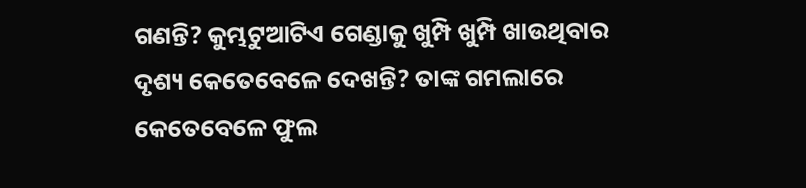ଗଣନ୍ତି? କୁମ୍ଭଟୁଆଟିଏ ଗେଣ୍ଡାକୁ ଖୁମ୍ପି ଖୁମ୍ପି ଖାଉଥିବାର ଦୃଶ୍ୟ କେତେବେଳେ ଦେଖନ୍ତି? ତାଙ୍କ ଗମଲାରେ କେତେବେଳେ ଫୁଲ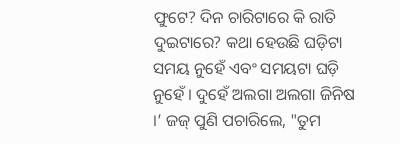ଫୁଟେ? ଦିନ ଚାରିଟାରେ କି ରାତି ଦୁଇଟାରେ? କଥା ହେଉଛି ଘଡ଼ିଟା ସମୟ ନୁହେଁ ଏବଂ ସମୟଟା ଘଡ଼ି ନୁହେଁ । ଦୁହେଁ ଅଲଗା ଅଲଗା ଜିନିଷ ।’ ଜଜ୍ ପୁଣି ପଚାରିଲେ, "ତୁମ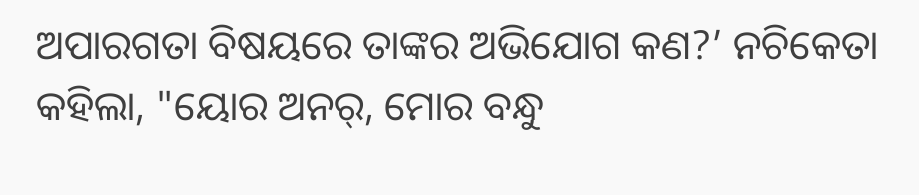ଅପାରଗତା ବିଷୟରେ ତାଙ୍କର ଅଭିଯୋଗ କଣ?’ ନଚିକେତା କହିଲା, "ୟୋର ଅନର୍, ମୋର ବନ୍ଧୁ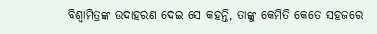ବିଶ୍ୱାମିତ୍ରଙ୍କ ଉଦାହରଣ ଦେଇ ସେ କହନ୍ତି, ତାଙ୍କୁ କେମିତି କେତେ ସହଜରେ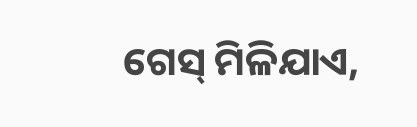ଗେସ୍ ମିଳିଯାଏ,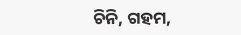ଚିନି, ଗହମ,